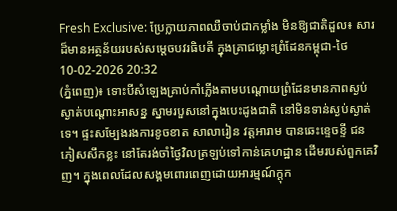Fresh Exclusive: ប្រែក្លាយភាពឈឺចាប់ជាកម្លាំង មិនឱ្យជាតិដួល៖ សារដ៏មានអត្ថន័យរបស់សម្តេចបវរធិបតី ក្នុងគ្រាជម្លោះព្រំដែនកម្ពុជា-ថៃ
10-02-2026 20:32
(ភ្នំពេញ)៖ ទោះបីសំឡេងគ្រាប់កាំភ្លើងតាមបណ្តោយព្រំដែនមានភាពស្ងប់ស្ងាត់បណ្តោះអាសន្ន ស្នាមរបួសនៅក្នុងបេះដូងជាតិ នៅមិនទាន់ស្ងប់ស្ងាត់ទេ។ ផ្ទះសម្បែងរងការខូចខាត សាលារៀន វត្តអារាម បានឆេះខ្ទេចខ្ទី ជនភៀសសឹកខ្លះ នៅតែរង់ចាំថ្ងៃវិលត្រឡប់ទៅកាន់គេហដ្ឋាន ដើមរបស់ពួកគេវិញ។ ក្នុងពេលដែលសង្គមពោរពេញដោយអារម្មណ៍ក្តុក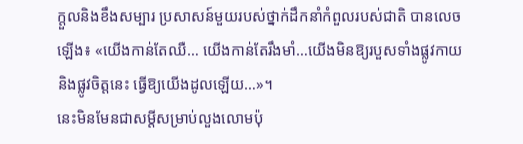ក្តួលនិងខឹងសម្បារ ប្រសាសន៍មួយរបស់ថ្នាក់ដឹកនាំកំពួលរបស់ជាតិ បានលេចឡើង៖ «យើងកាន់តែឈឺ… យើងកាន់តែរឹងមាំ…យើងមិនឱ្យរបួសទាំងផ្លូវកាយនិងផ្លូវចិត្តនេះ ធ្វើឱ្យយើងដូលឡើយ…»។
នេះមិនមែនជាសម្តីសម្រាប់លួងលោមប៉ុ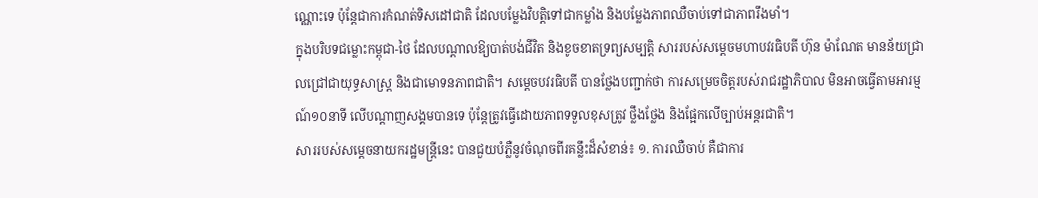ណ្ណោះទេ ប៉ុន្តែជាការកំណត់ទិសដៅជាតិ ដែលបម្លែងវិបត្តិទៅជាកម្លាំង និងបម្លែងភាពឈឺចាប់ទៅជាភាពរឹងមាំ។
ក្នុងបរិបទជម្លោះកម្ពុជា-ថៃ ដែលបណ្តាលឱ្យបាត់បង់ជីវិត និងខូចខាតទ្រព្យសម្បត្តិ សាររបស់សម្តេចមហាបវរធិបតី ហ៊ុន ម៉ាណែត មានន័យជ្រាលជ្រៅជាយុទ្ធសាស្ត្រ និងជាមោទនភាពជាតិ។ សម្តេចបវរធិបតី បានថ្លែងបញ្ជាក់ថា ការសម្រេចចិត្តរបស់រាជរដ្ឋាភិបាល មិនអាចធ្វើតាមអារម្មណ៍១០នាទី លើបណ្តាញសង្គមបានទេ ប៉ុន្តែត្រូវធ្វើដោយភាពទទួលខុសត្រូវ ថ្លឹងថ្លែង និងផ្អែកលើច្បាប់អន្តរជាតិ។
សាររបស់សម្តេចនាយករដ្ឋមន្ត្រីនេះ បានជួយបំភ្លឺនូវចំណុចពីរគន្លឹះដ៏សំខាន់៖ ១. ការឈឺចាប់ គឺជាការ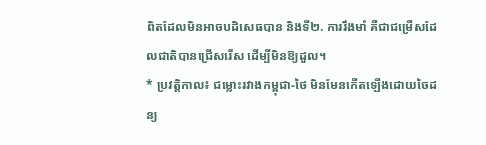ពិតដែលមិនអាចបដិសេធបាន និងទី២. ការរឹងមាំ គឺជាជម្រើសដែលជាតិបានជ្រើសរើស ដើម្បីមិនឱ្យដួល។
* ប្រវត្តិកាល៖ ជម្លោះរវាងកម្ពុជា-ថៃ មិនមែនកើតឡើងដោយចៃដន្យ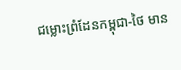ជម្លោះព្រំដែនកម្ពុជា-ថៃ មាន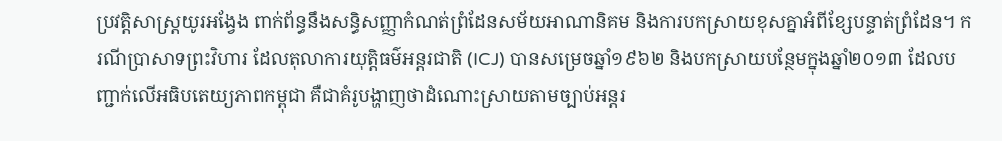ប្រវត្តិសាស្ត្រយូរអង្វែង ពាក់ព័ន្ធនឹងសន្ធិសញ្ញាកំណត់ព្រំដែនសម័យអាណានិគម និងការបកស្រាយខុសគ្នាអំពីខ្សែបន្ទាត់ព្រំដែន។ ករណីប្រាសាទព្រះវិហារ ដែលតុលាការយុត្តិធម៌អន្តរជាតិ (ICJ) បានសម្រេចឆ្នាំ១៩៦២ និងបកស្រាយបន្ថែមក្នុងឆ្នាំ២០១៣ ដែលបញ្ជាក់លើអធិបតេយ្យភាពកម្ពុជា គឺជាគំរូបង្ហាញថាដំណោះស្រាយតាមច្បាប់អន្តរ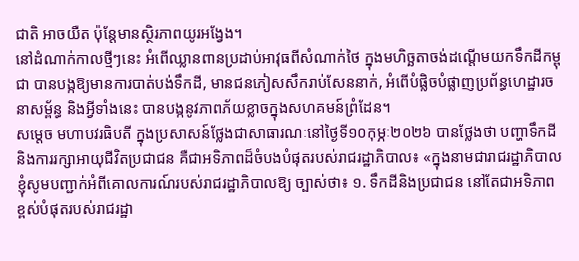ជាតិ អាចយឺត ប៉ុន្តែមានស្ថិរភាពយូរអង្វែង។
នៅដំណាក់កាលថ្មីៗនេះ អំពើឈ្លានពានប្រដាប់អាវុធពីសំណាក់ថៃ ក្នុងមហិច្ឆតាចង់ដណ្តើមយកទឹកដីកម្ពុជា បានបង្កឱ្យមានការបាត់បង់ទឹកដី, មានជនភៀសសឹករាប់សែននាក់, អំពើបំផ្លិចបំផ្លាញប្រព័ន្ធហេដ្ឋារចនាសម្ព័ន្ធ និងអ្វីទាំងនេះ បានបង្កនូវភាពភ័យខ្លាចក្នុងសហគមន៍ព្រំដែន។
សម្តេច មហាបវរធិបតី ក្នុងប្រសាសន៍ថ្លែងជាសាធារណៈនៅថ្ងៃទី១០កុម្ភៈ២០២៦ បានថ្លែងថា បញ្ហាទឹកដី និងការរក្សាអាយុជីវិតប្រជាជន គឺជាអទិភាពដ៏ចំបងបំផុតរបស់រាជរដ្ឋាភិបាល៖ «ក្នុងនាមជារាជរដ្ឋាភិបាល ខ្ញុំសូមបញ្ជាក់អំពីគោលការណ៍របស់រាជរដ្ឋាភិបាលឱ្យ ច្បាស់ថា៖ ១. ទឹកដីនិងប្រជាជន នៅតែជាអទិភាពខ្ពស់បំផុតរបស់រាជរដ្ឋា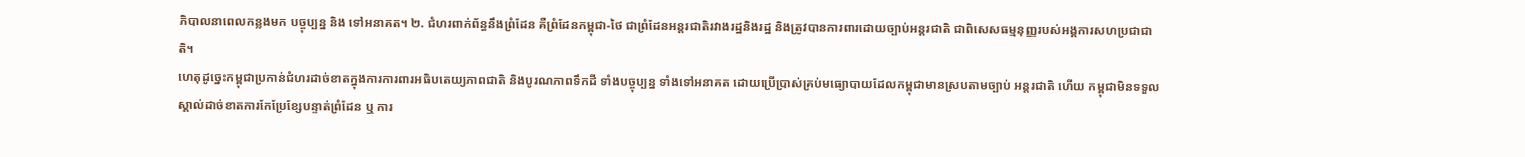ភិបាលនាពេលកន្លងមក បច្ចុប្បន្ន និង ទៅអនាគត។ ២. ជំហរពាក់ព័ន្ធនឹងព្រំដែន គឺព្រំដែនកម្ពុជា-ថៃ ជាព្រំដែនអន្តរជាតិរវាងរដ្ឋនិងរដ្ឋ និងត្រូវបានការពារដោយច្បាប់អន្តរជាតិ ជាពិសេសធម្មនុញ្ញរបស់អង្គការសហប្រជាជាតិ។
ហេតុដូច្នេះកម្ពុជាប្រកាន់ជំហរដាច់ខាតក្នុងការការពារអធិបតេយ្យភាពជាតិ និងបូរណភាពទឹកដី ទាំងបច្ចុប្បន្ន ទាំងទៅអនាគត ដោយប្រើប្រាស់គ្រប់មធ្យោបាយដែលកម្ពុជាមានស្របតាមច្បាប់ អន្តរជាតិ ហើយ កម្ពុជាមិនទទួលស្គាល់ដាច់ខាតការកែប្រែខ្សែបន្ទាត់ព្រំដែន ឬ ការ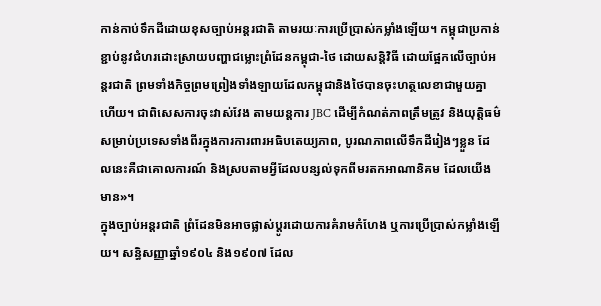កាន់កាប់ទឹកដីដោយខុសច្បាប់អន្តរជាតិ តាមរយៈការប្រើប្រាស់កម្លាំងឡើយ។ កម្ពុជាប្រកាន់ខ្ជាប់នូវជំហរដោះស្រាយបញ្ហាជម្លោះព្រំដែនកម្ពុជា-ថៃ ដោយសន្តិវិធី ដោយផ្អែកលើច្បាប់អន្តរជាតិ ព្រមទាំងកិច្ចព្រមព្រៀងទាំងឡាយដែលកម្ពុជានិងថៃបានចុះហត្ថលេខាជាមួយគ្នាហើយ។ ជាពិសេសការចុះវាស់វែង តាមយន្តការ JBC ដើម្បីកំណត់ភាពត្រឹមត្រូវ និងយុត្តិធម៌ សម្រាប់ប្រទេសទាំងពីរក្នុងការការពារអធិបតេយ្យភាព, បូរណភាពលើទឹកដីរៀងៗខ្លួន ដែលនេះគឺជាគោលការណ៍ និងស្របតាមអ្វីដែលបន្សល់ទុកពីមរតកអាណានិគម ដែលយើងមាន»។
ក្នុងច្បាប់អន្តរជាតិ ព្រំដែនមិនអាចផ្លាស់ប្ដូរដោយការគំរាមកំហែង ឬការប្រើប្រាស់កម្លាំងឡើយ។ សន្ធិសញ្ញាឆ្នាំ១៩០៤ និង១៩០៧ ដែល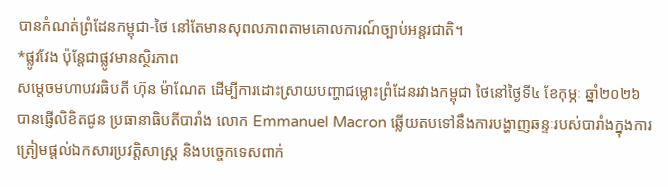បានកំណត់ព្រំដែនកម្ពុជា-ថៃ នៅតែមានសុពលភាពតាមគោលការណ៍ច្បាប់អន្តរជាតិ។
*ផ្លូវវែង ប៉ុន្តែជាផ្លូវមានស្ថិរភាព
សម្តេចមហាបវរធិបតី ហ៊ុន ម៉ាណែត ដើម្បីការដោះស្រាយបញ្ហាជម្លោះព្រំដែនរវាងកម្ពុជា ថៃនៅថ្ងៃទី៤ ខែកុម្ភៈ ឆ្នាំ២០២៦ បានផ្ញើលិខិតជូន ប្រធានាធិបតីបារាំង លោក Emmanuel Macron ឆ្លើយតបទៅនឹងការបង្ហាញឆន្ទៈរបស់បារាំងក្នុងការត្រៀមផ្តល់ឯកសារប្រវត្តិសាស្ត្រ និងបច្ចេកទេសពាក់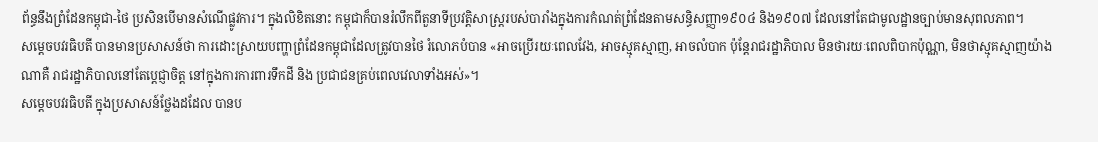ព័ន្ធនឹងព្រំដែនកម្ពុជា-ថៃ ប្រសិនបើមានសំណើផ្លូវការ។ ក្នុងលិខិតនោះ កម្ពុជាក៏បានរំលឹកពីតួនាទីប្រវត្តិសាស្ត្ររបស់បារាំងក្នុងការកំណត់ព្រំដែនតាមសន្ធិសញ្ញា១៩០៤ និង១៩០៧ ដែលនៅតែជាមូលដ្ឋានច្បាប់មានសុពលភាព។
សម្តេចបវរធិបតី បានមានប្រសាសន៍ថា ការដោះស្រាយបញ្ហាព្រំដែនកម្ពុជាដែលត្រូវបានថៃ រំលោភបំបាន «អាចប្រើរយៈពេលវែង, អាចស្មុគស្មាញ, អាចលំបាក ប៉ុន្តែរាជរដ្ឋាភិបាល មិនថារយៈពេលពិបាកប៉ុណ្ណា, មិនថាស្មុគស្មាញយ៉ាងណាគឺ រាជរដ្ឋាភិបាលនៅតែប្តេជ្ញាចិត្ត នៅក្នុងការការពារទឹកដី និង ប្រជាជនគ្រប់ពេលវេលាទាំងអស់»។
សម្តេចបវរធិបតី ក្នុងប្រសាសន៍ថ្លែងដដែល បានប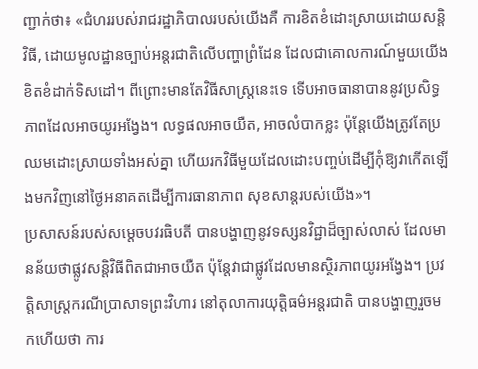ញ្ជាក់ថា៖ «ជំហររបស់រាជរដ្ឋាភិបាលរបស់យើងគឺ ការខិតខំដោះស្រាយដោយសន្តិវិធី, ដោយមូលដ្ឋានច្បាប់អន្តរជាតិលើបញ្ហាព្រំដែន ដែលជាគោលការណ៍មួយយើងខិតខំដាក់ទិសដៅ។ ពីព្រោះមានតែវិធីសាស្ត្រនេះទេ ទើបអាចធានាបាននូវប្រសិទ្ធភាពដែលអាចយូរអង្វែង។ លទ្ធផលអាចយឺត, អាចលំបាកខ្លះ ប៉ុន្តែយើងត្រូវតែប្រឈមដោះស្រាយទាំងអស់គ្នា ហើយរកវិធីមួយដែលដោះបញ្ចប់ដើម្បីកុំឱ្យវាកើតឡើងមកវិញនៅថ្ងៃអនាគតដើម្បីការធានាភាព សុខសាន្តរបស់យើង»។
ប្រសាសន៍របស់សម្តេចបវរធិបតី បានបង្ហាញនូវទស្សនវិជ្ជាដ៏ច្បាស់លាស់ ដែលមានន័យថាផ្លូវសន្តិវិធីពិតជាអាចយឺត ប៉ុន្តែវាជាផ្លូវដែលមានស្ថិរភាពយូរអង្វែង។ ប្រវត្តិសាស្ត្រករណីប្រាសាទព្រះវិហារ នៅតុលាការយុត្តិធម៌អន្តរជាតិ បានបង្ហាញរួចមកហើយថា ការ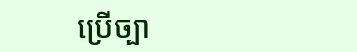ប្រើច្បា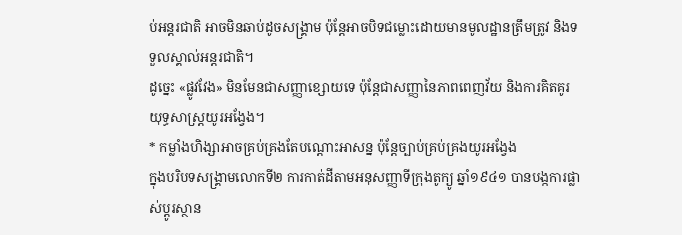ប់អន្តរជាតិ អាចមិនឆាប់ដូចសង្គ្រាម ប៉ុន្តែអាចបិទជម្លោះដោយមានមូលដ្ឋានត្រឹមត្រូវ និងទទួលស្គាល់អន្តរជាតិ។
ដូច្នេះ «ផ្លូវវែង» មិនមែនជាសញ្ញាខ្សោយទេ ប៉ុន្តែជាសញ្ញានៃភាពពេញវ័យ និងការគិតគូរយុទ្ធសាស្ត្រយូរអង្វែង។
* កម្លាំងហិង្សាអាចគ្រប់គ្រងតែបណ្តោះអាសន្ន ប៉ុន្តែច្បាប់គ្រប់គ្រងយូរអង្វែង
ក្នុងបរិបទសង្គ្រាមលោកទី២ ការកាត់ដីតាមអនុសញ្ញាទីក្រុងតូក្យូ ឆ្នាំ១៩៤១ បានបង្កការផ្លាស់ប្តូរស្ថាន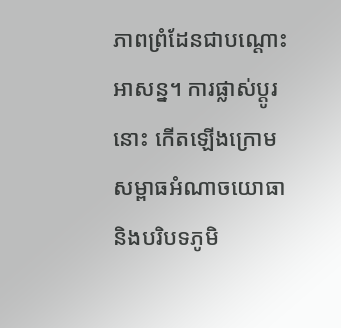ភាពព្រំដែនជាបណ្តោះអាសន្ន។ ការផ្លាស់ប្តូរនោះ កើតឡើងក្រោមសម្ពាធអំណាចយោធា និងបរិបទភូមិ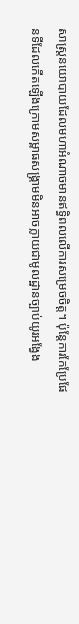សាស្ត្រនយោបាយដែលមហាអំណាចមានឥទ្ធិពលលើការសម្រេចចិត្ត។ ប៉ុន្តែការកែប្រែផែនទីដែលកើតឡើងក្រោមសម្ពាធសង្គ្រាមមិនអាចក្លាយជាមូលដ្ឋានច្បាប់យូរអង្វែង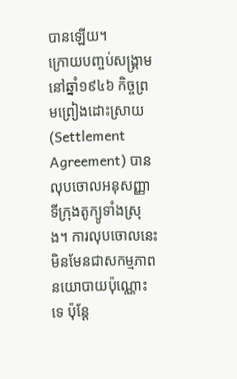បានឡើយ។
ក្រោយបញ្ចប់សង្គ្រាមនៅឆ្នាំ១៩៤៦ កិច្ចព្រមព្រៀងដោះស្រាយ (Settlement Agreement) បានលុបចោលអនុសញ្ញាទីក្រុងតូក្យូទាំងស្រុង។ ការលុបចោលនេះ មិនមែនជាសកម្មភាពនយោបាយប៉ុណ្ណោះទេ ប៉ុន្តែ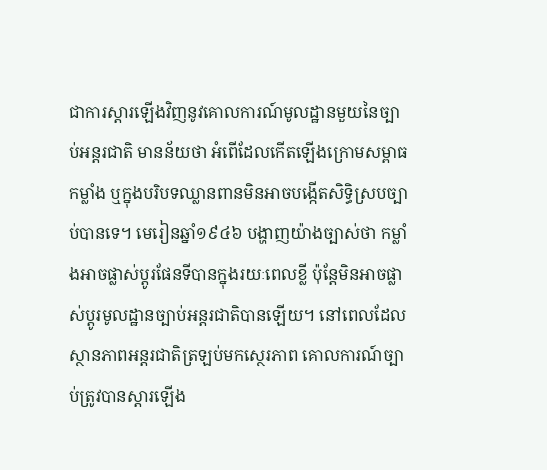ជាការស្តារឡើងវិញនូវគោលការណ៍មូលដ្ឋានមួយនៃច្បាប់អន្តរជាតិ មានន័យថា អំពើដែលកើតឡើងក្រោមសម្ពាធកម្លាំង ឬក្នុងបរិបទឈ្លានពានមិនអាចបង្កើតសិទ្ធិស្របច្បាប់បានទេ។ មេរៀនឆ្នាំ១៩៤៦ បង្ហាញយ៉ាងច្បាស់ថា កម្លាំងអាចផ្លាស់ប្តូរផែនទីបានក្នុងរយៈពេលខ្លី ប៉ុន្តែមិនអាចផ្លាស់ប្តូរមូលដ្ឋានច្បាប់អន្តរជាតិបានឡើយ។ នៅពេលដែលស្ថានភាពអន្តរជាតិត្រឡប់មកស្ថេរភាព គោលការណ៍ច្បាប់ត្រូវបានស្តារឡើង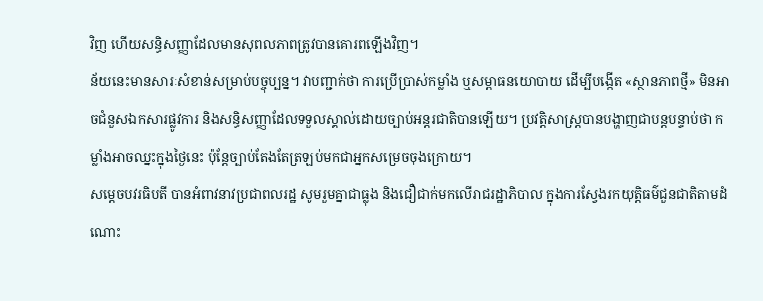វិញ ហើយសន្ធិសញ្ញាដែលមានសុពលភាពត្រូវបានគោរពឡើងវិញ។
ន័យនេះមានសារៈសំខាន់សម្រាប់បច្ចុប្បន្ន។ វាបញ្ជាក់ថា ការប្រើប្រាស់កម្លាំង ឬសម្ពាធនយោបាយ ដើម្បីបង្កើត «ស្ថានភាពថ្មី» មិនអាចជំនួសឯកសារផ្លូវការ និងសន្ធិសញ្ញាដែលទទួលស្គាល់ដោយច្បាប់អន្តរជាតិបានឡើយ។ ប្រវត្តិសាស្ត្របានបង្ហាញជាបន្តបន្ទាប់ថា កម្លាំងអាចឈ្នះក្នុងថ្ងៃនេះ ប៉ុន្តែច្បាប់តែងតែត្រឡប់មកជាអ្នកសម្រេចចុងក្រោយ។
សម្តេចបវរធិបតី បានអំពាវនាវប្រជាពលរដ្ឋ សូមរួមគ្នាជាធ្លុង និងជឿជាក់មកលើរាជរដ្ឋាភិបាល ក្នុងការស្វែងរកយុត្តិធម៌ជួនជាតិតាមដំណោះ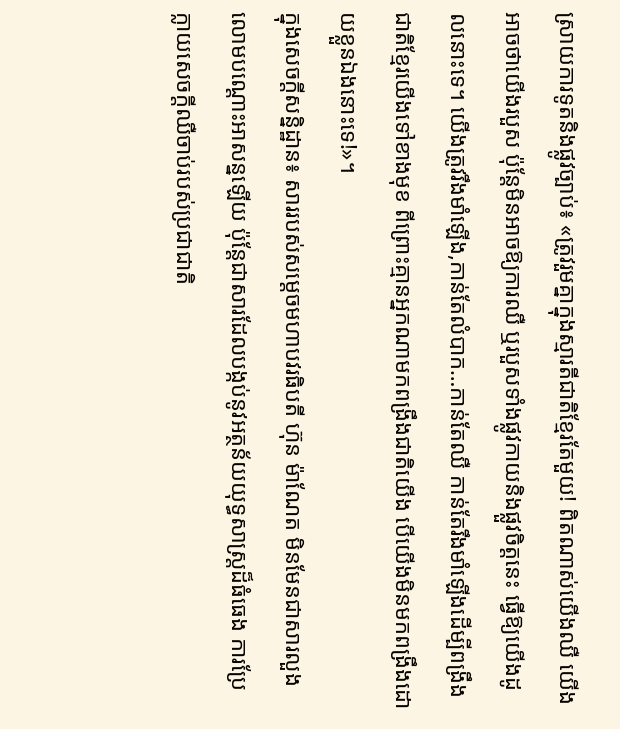ស្រាយការទូតនិងផ្លូវច្បាប់៖ «ត្រូវរួមគ្នាក្នុងស្មារតីជាតិខ្មែរតែមួយ! ពិតណាស់យើងឈឺ យើងអាចថាយើងរបួស ប៉ុន្តែមិនអាចឱ្យការឈឺ ឬរបួសទាំងផ្លូវកាយនិងផ្លួវចិត្តនេះ ធ្វើឱ្យយើងដូលនោះទេ។ យើងត្រូវរឹងមាំឡើង,កាន់តែលំបាក…កាន់តែឈឺ កាន់តែរឹងមាំឡើងដើម្បីពង្រឹងជាតិខ្មែរយើងទៅខាងមុខ ពីព្រោះគ្មានអ្នកណាមកពង្រឹងជាតិយើង បើយើងមិនមកពង្រឹងដោយខ្លួនឯងនោះទេ!»។
ក្នុងសេចក្តីសន្និដ្ឋាន៖ សាររបស់សម្តេចមហាបវរធិបតី ហ៊ុន ម៉ាណែត មិនមែនជាសារលួងលោមបណ្តោះអាសន្នឡើយ ប៉ុន្តែជាសារដែលបង្កប់នូវអត្ថន័យយុទ្ធសាស្ត្រដ៏ធំធេង ការប្រែក្លាយសេចក្តីឈឺចាប់របស់ប្រជាជាតិ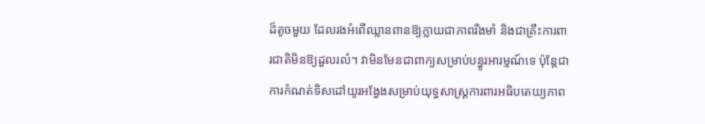ដ៏តូចមួយ ដែលរងអំពើឈ្លានពានឱ្យក្លាយជាភាពរឹងមាំ និងជាគ្រឹះការពារជាតិមិនឱ្យដួលរលំ។ វាមិនមែនជាពាក្យសម្រាប់បន្ធូរអារម្មណ៍ទេ ប៉ុន្តែជាការកំណត់ទិសដៅយូរអង្វែងសម្រាប់យុទ្ធសាស្ត្រការពារអធិបតេយ្យភាព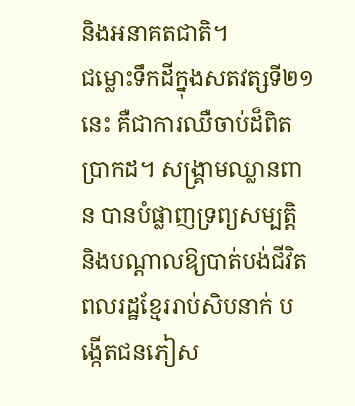និងអនាគតជាតិ។
ជម្លោះទឹកដីក្នុងសតវត្សទី២១នេះ គឺជាការឈឺចាប់ដ៏ពិតប្រាកដ។ សង្គ្រាមឈ្លានពាន បានបំផ្លាញទ្រព្យសម្បត្តិ និងបណ្តាលឱ្យបាត់បង់ជីវិតពលរដ្ឋខ្មែររាប់សិបនាក់ បង្កើតជនភៀស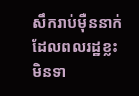សឹករាប់ម៉ឺននាក់ ដែលពលរដ្ឋខ្លះមិនទា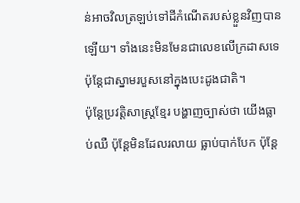ន់អាចវិលត្រឡប់ទៅដីកំណើតរបស់ខ្លួនវិញបានឡើយ។ ទាំងនេះមិនមែនជាលេខលើក្រដាសទេ ប៉ុន្តែជាស្នាមរបួសនៅក្នុងបេះដូងជាតិ។
ប៉ុន្តែប្រវត្តិសាស្ត្រខ្មែរ បង្ហាញច្បាស់ថា យើងធ្លាប់ឈឺ ប៉ុន្តែមិនដែលរលាយ ធ្លាប់បាក់បែក ប៉ុន្តែ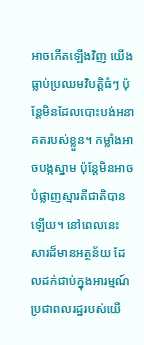អាចកើតឡើងវិញ យើងធ្លាប់ប្រឈមវិបត្តិធំៗ ប៉ុន្តែមិនដែលបោះបង់អនាគតរបស់ខ្លួន។ កម្លាំងអាចបង្កស្នាម ប៉ុន្តែមិនអាចបំផ្លាញស្មារតីជាតិបានឡើយ។ នៅពេលនេះ សារដ៏មានអត្ថន័យ ដែលដក់ជាប់ក្នុងអារម្មណ៍ប្រជាពលរដ្ឋរបស់យើ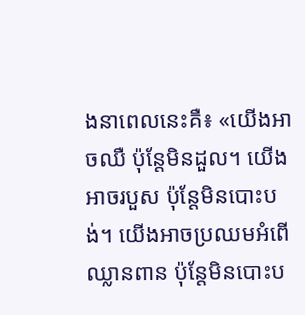ងនាពេលនេះគឺ៖ «យើងអាចឈឺ ប៉ុន្តែមិនដួល។ យើងអាចរបួស ប៉ុន្តែមិនបោះបង់។ យើងអាចប្រឈមអំពើឈ្លានពាន ប៉ុន្តែមិនបោះប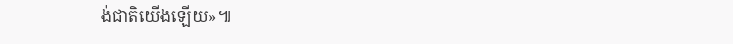ង់ជាតិយើងឡើយ»៕